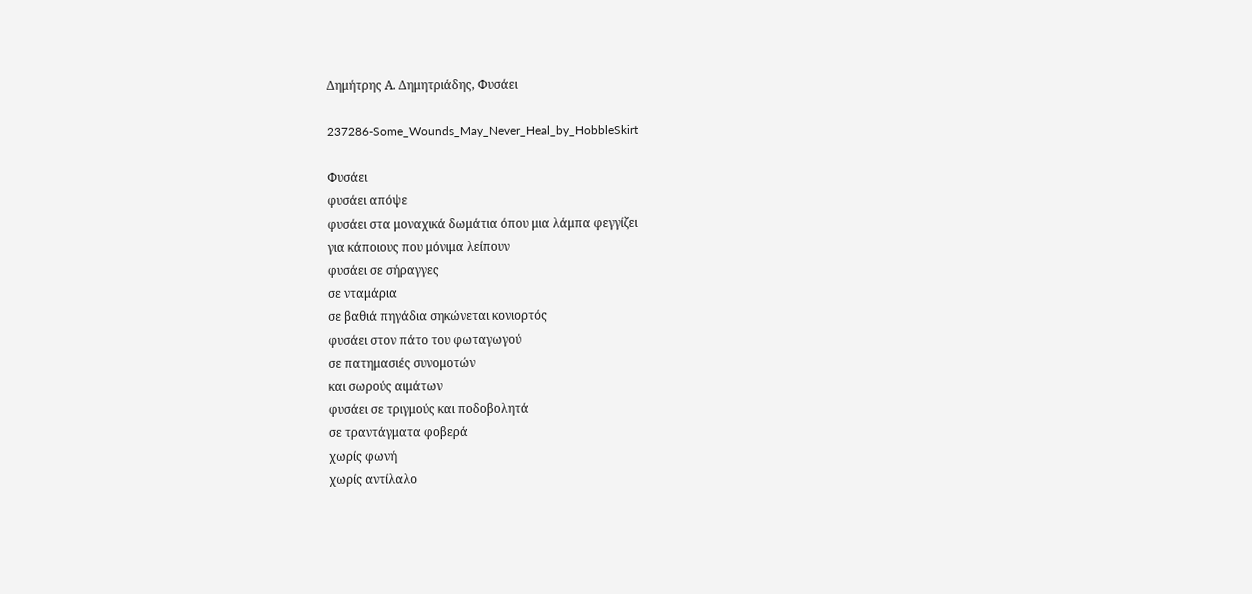Δημήτρης Α. Δημητριάδης, Φυσάει

237286-Some_Wounds_May_Never_Heal_by_HobbleSkirt

Φυσάει
φυσάει απόψε
φυσάει στα μοναχικά δωμάτια όπου μια λάμπα φεγγίζει
για κάποιους που μόνιμα λείπουν
φυσάει σε σήραγγες
σε νταμάρια
σε βαθιά πηγάδια σηκώνεται κονιορτός
φυσάει στον πάτο του φωταγωγού
σε πατημασιές συνομοτών
και σωρούς αιμάτων
φυσάει σε τριγμούς και ποδοβολητά
σε τραντάγματα φοβερά
χωρίς φωνή
χωρίς αντίλαλο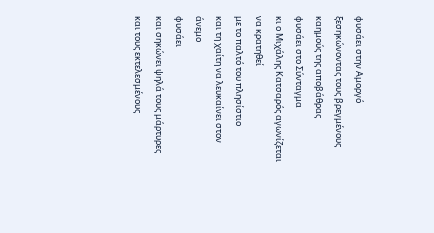φυσάει στην Αμοργό
ξεσηκώνοντας τους βρεγμένους καημούς της αποβάθρας
φυσάει στο Σύνταγμα
κι ο Μιχάλης Κατσαρός αγωνίζεται να κρατηθεί
με το παλτό του πλησίστιο
και τη χαίτη να λευκαίνει στον άνεμο
φυσάει
και σηκώνει ψηλά τους μάρτυρες και τους εκτελεσμένους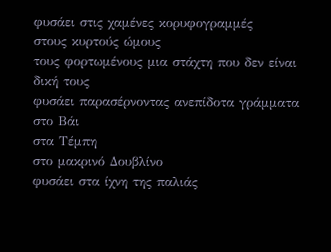φυσάει στις χαμένες κορυφογραμμές
στους κυρτούς ώμους
τους φορτωμένους μια στάχτη που δεν είναι δική τους
φυσάει παρασέρνοντας ανεπίδοτα γράμματα
στο Βάι
στα Τέμπη
στο μακρινό Δουβλίνο
φυσάει στα ίχνη της παλιάς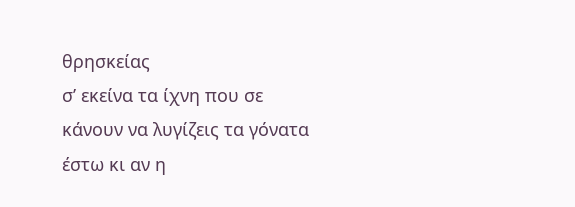θρησκείας
σ’ εκείνα τα ίχνη που σε κάνουν να λυγίζεις τα γόνατα
έστω κι αν η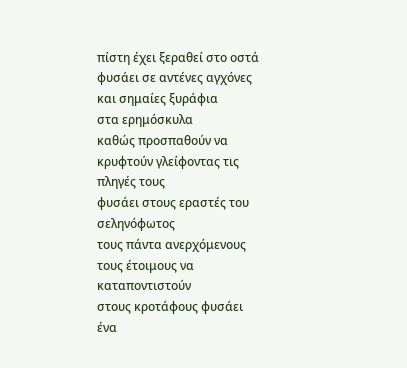πίστη έχει ξεραθεί στο οστά
φυσάει σε αντένες αγχόνες και σημαίες ξυράφια
στα ερημόσκυλα
καθώς προσπαθούν να κρυφτούν γλείφοντας τις πληγές τους
φυσάει στους εραστές του σεληνόφωτος
τους πάντα ανερχόμενους
τους έτοιμους να καταποντιστούν
στους κροτάφους φυσάει ένα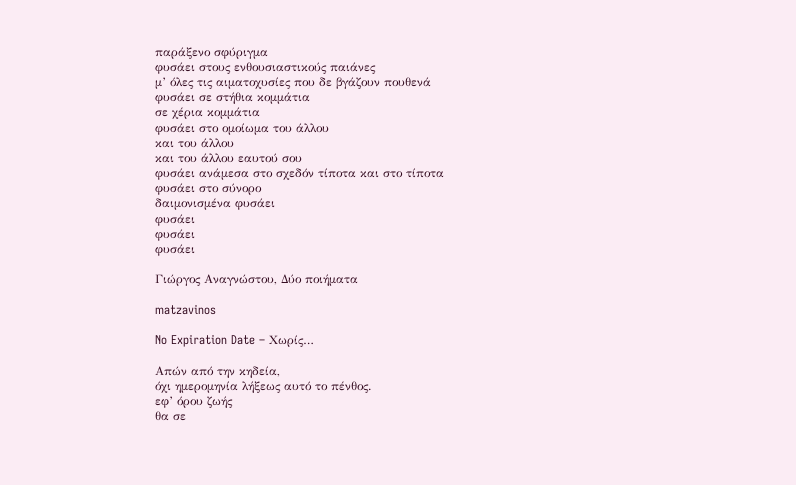παράξενο σφύριγμα
φυσάει στους ενθουσιαστικούς παιάνες
μ’ όλες τις αιματοχυσίες που δε βγάζουν πουθενά
φυσάει σε στήθια κομμάτια
σε χέρια κομμάτια
φυσάει στο ομοίωμα του άλλου
και του άλλου
και του άλλου εαυτού σου
φυσάει ανάμεσα στο σχεδόν τίποτα και στο τίποτα
φυσάει στο σύνορο
δαιμονισμένα φυσάει
φυσάει
φυσάει
φυσάει

Γιώργος Αναγνώστου, Δύο ποιήματα

matzavinos

No Expiration Date – Χωρίς…

Απών από την κηδεία,
όχι ημερομηνία λήξεως αυτό το πένθος.
εφ’ όρου ζωής
θα σε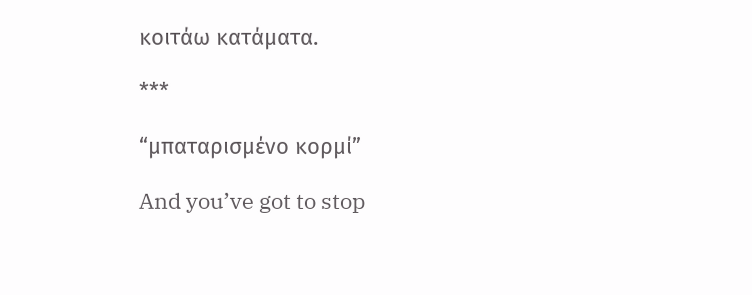κοιτάω κατάματα.

***

“μπαταρισμένο κορμί”

And you’ve got to stop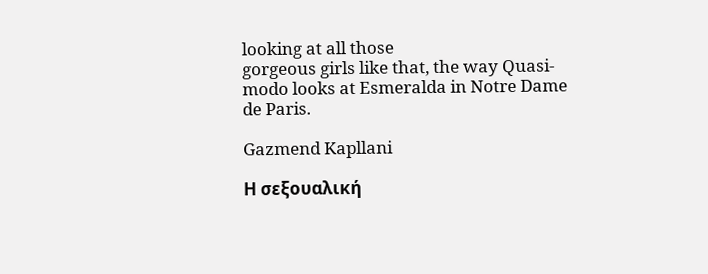looking at all those
gorgeous girls like that, the way Quasi-
modo looks at Esmeralda in Notre Dame
de Paris.

Gazmend Kapllani

Η σεξουαλική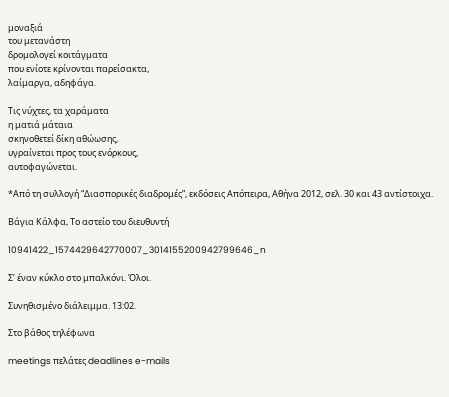μοναξιά
του μετανάστη
δρομολογεί κοιτάγματα
που ενίοτε κρίνονται παρείσακτα,
λαίμαργα, αδηφάγα.

Τις νύχτες, τα χαράματα
η ματιά μάταια
σκηνοθετεί δίκη αθώωσης,
υγραίνεται προς τους ενόρκους,
αυτοφαγώνεται.

*Από τη συλλογή “Διασπορικές διαδρομές”, εκδόσεις Απόπειρα, Αθήνα 2012, σελ. 30 και 43 αντίστοιχα.

Βάγια Κάλφα, Το αστείο του διευθυντή

10941422_1574429642770007_3014155200942799646_n

Σ’ έναν κύκλο στο μπαλκόνι. Όλοι.

Συνηθισμένο διάλειμμα. 13:02.

Στο βάθος τηλέφωνα

meetings πελάτες deadlines e-mails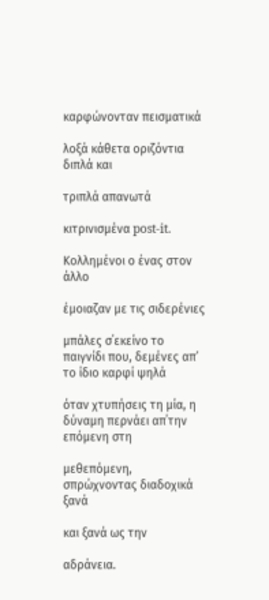καρφώνονταν πεισματικά

λοξά κάθετα οριζόντια διπλά και

τριπλά απανωτά

κιτρινισμένα post-it.

Κολλημένοι ο ένας στον άλλο

έμοιαζαν με τις σιδερένιες

μπάλες σ΄εκείνο το παιγνίδι που, δεμένες απ’ το ίδιο καρφί ψηλά

όταν χτυπήσεις τη μία, η δύναμη περνάει απ΄την επόμενη στη

μεθεπόμενη, σπρώχνοντας διαδοχικά ξανά

και ξανά ως την

αδράνεια.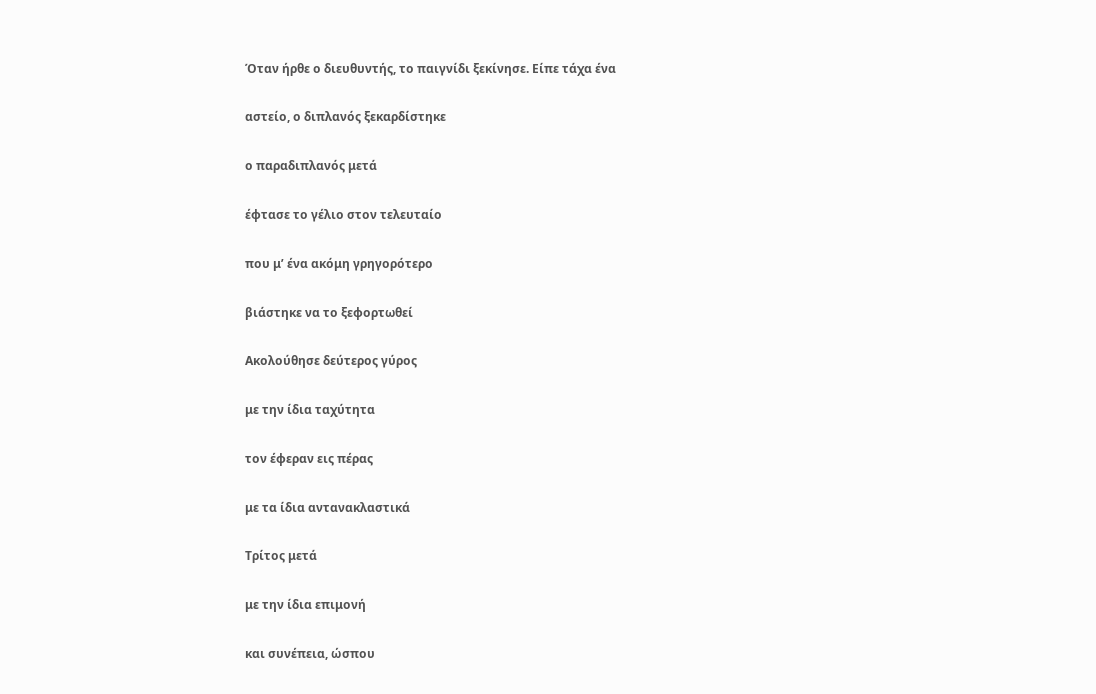Όταν ήρθε ο διευθυντής, το παιγνίδι ξεκίνησε. Είπε τάχα ένα

αστείο, ο διπλανός ξεκαρδίστηκε

ο παραδιπλανός μετά

έφτασε το γέλιο στον τελευταίο

που μ’ ένα ακόμη γρηγορότερο

βιάστηκε να το ξεφορτωθεί

Ακολούθησε δεύτερος γύρος

με την ίδια ταχύτητα

τον έφεραν εις πέρας

με τα ίδια αντανακλαστικά

Τρίτος μετά

με την ίδια επιμονή

και συνέπεια, ώσπου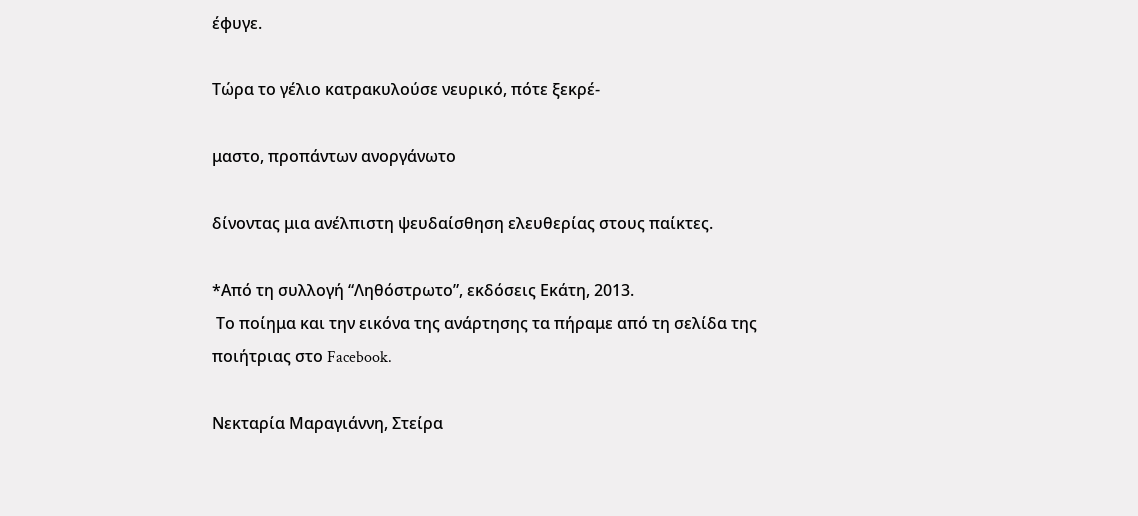έφυγε.

Τώρα το γέλιο κατρακυλούσε νευρικό, πότε ξεκρέ-

μαστο, προπάντων ανοργάνωτο

δίνοντας μια ανέλπιστη ψευδαίσθηση ελευθερίας στους παίκτες.

*Από τη συλλογή “Ληθόστρωτο”, εκδόσεις Εκάτη, 2013.
 Το ποίημα και την εικόνα της ανάρτησης τα πήραμε από τη σελίδα της ποιήτριας στο Facebook.

Νεκταρία Μαραγιάννη, Στείρα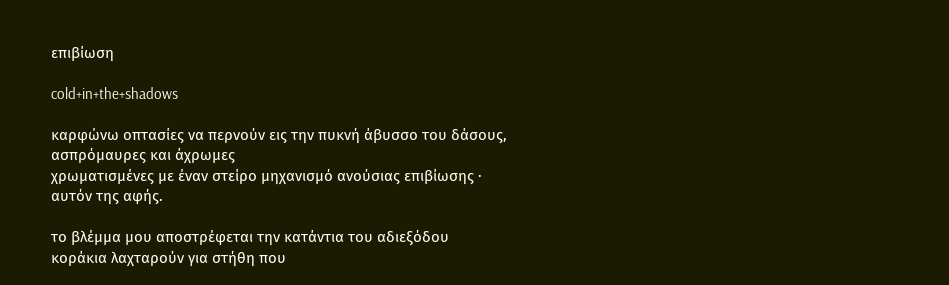επιβίωση

cold+in+the+shadows

καρφώνω οπτασίες να περνούν εις την πυκνή άβυσσο του δάσους,
ασπρόμαυρες και άχρωμες
χρωματισμένες με έναν στείρο μηχανισμό ανούσιας επιβίωσης ∙
αυτόν της αφής.

το βλέμμα μου αποστρέφεται την κατάντια του αδιεξόδου
κοράκια λαχταρούν για στήθη που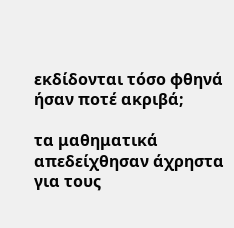εκδίδονται τόσο φθηνά
ήσαν ποτέ ακριβά;

τα μαθηματικά απεδείχθησαν άχρηστα για τους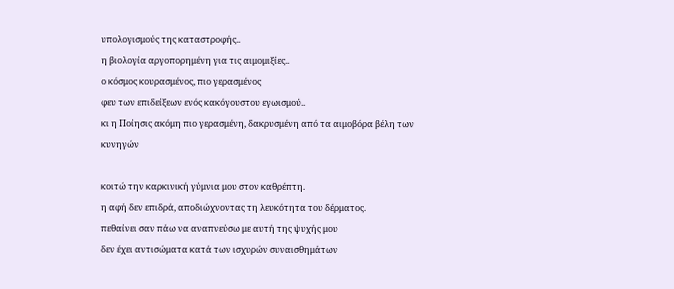υπολογισμούς της καταστροφής..
η βιολογία αργοπορημένη για τις αιμομιξίες..
ο κόσμος κουρασμένος, πιο γερασμένος
φευ των επιδείξεων ενός κακόγουστου εγωισμού..
κι η Ποίησις ακόμη πιο γερασμένη, δακρυσμένη από τα αιμοβόρα βέλη των
κυνηγών

κοιτώ την καρκινική γύμνια μου στον καθρέπτη.
η αφή δεν επιδρά, αποδιώχνοντας τη λευκότητα του δέρματος.
πεθαίνει σαν πάω να αναπνεύσω με αυτή της ψυχής μου
δεν έχει αντισώματα κατά των ισχυρών συναισθημάτων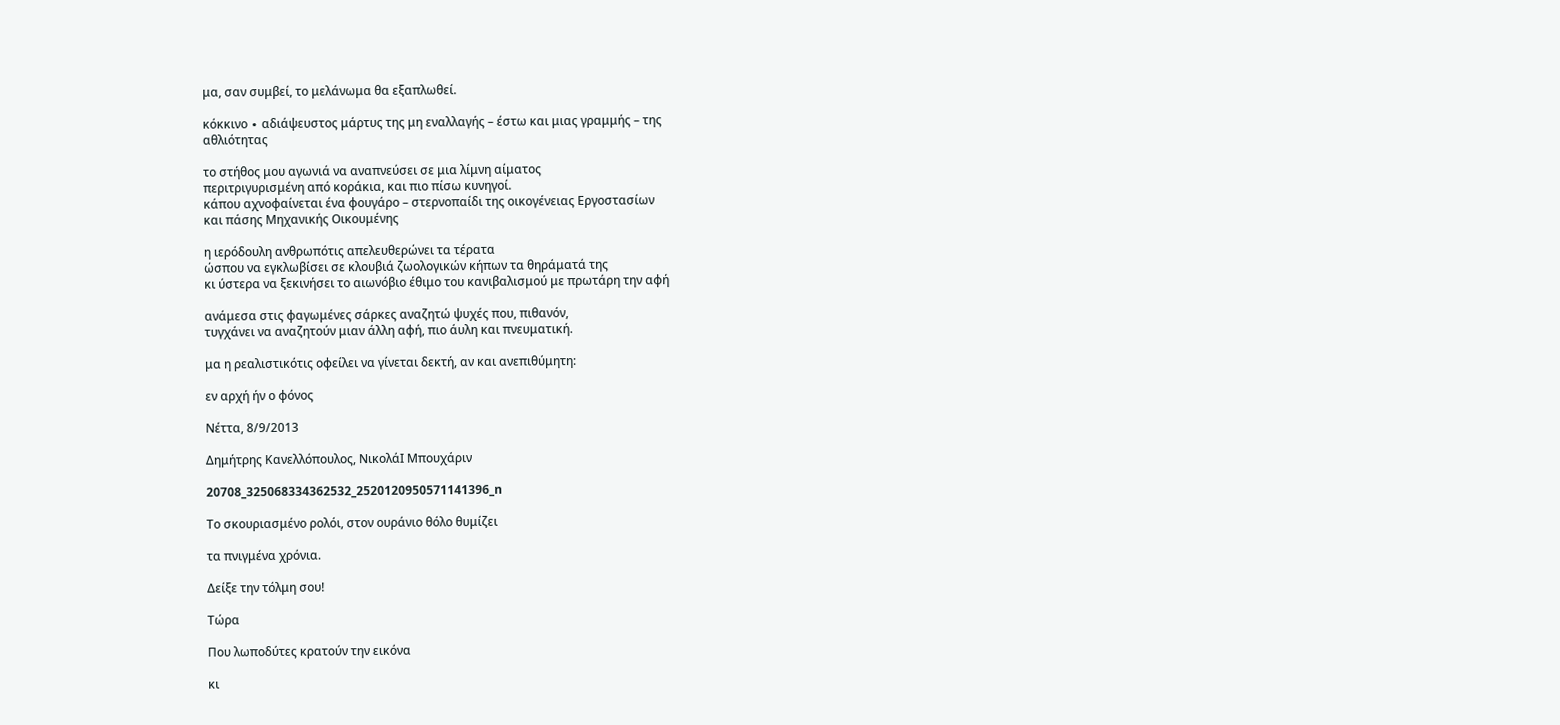μα, σαν συμβεί, το μελάνωμα θα εξαπλωθεί.

κόκκινο ∙ αδιάψευστος μάρτυς της μη εναλλαγής – έστω και μιας γραμμής – της
αθλιότητας

το στήθος μου αγωνιά να αναπνεύσει σε μια λίμνη αίματος
περιτριγυρισμένη από κοράκια, και πιο πίσω κυνηγοί.
κάπου αχνοφαίνεται ένα φουγάρο – στερνοπαίδι της οικογένειας Εργοστασίων
και πάσης Μηχανικής Οικουμένης

η ιερόδουλη ανθρωπότις απελευθερώνει τα τέρατα
ώσπου να εγκλωβίσει σε κλουβιά ζωολογικών κήπων τα θηράματά της
κι ύστερα να ξεκινήσει το αιωνόβιο έθιμο του κανιβαλισμού με πρωτάρη την αφή

ανάμεσα στις φαγωμένες σάρκες αναζητώ ψυχές που, πιθανόν,
τυγχάνει να αναζητούν μιαν άλλη αφή, πιο άυλη και πνευματική.

μα η ρεαλιστικότις οφείλει να γίνεται δεκτή, αν και ανεπιθύμητη:

εν αρχή ήν ο φόνος

Νέττα, 8/9/2013

Δημήτρης Κανελλόπουλος, ΝικολάΙ Μπουχάριν

20708_325068334362532_2520120950571141396_n

Το σκουριασμένο ρολόι, στον ουράνιο θόλο θυμίζει

τα πνιγμένα χρόνια.

Δείξε την τόλμη σου!

Τώρα

Που λωποδύτες κρατούν την εικόνα

κι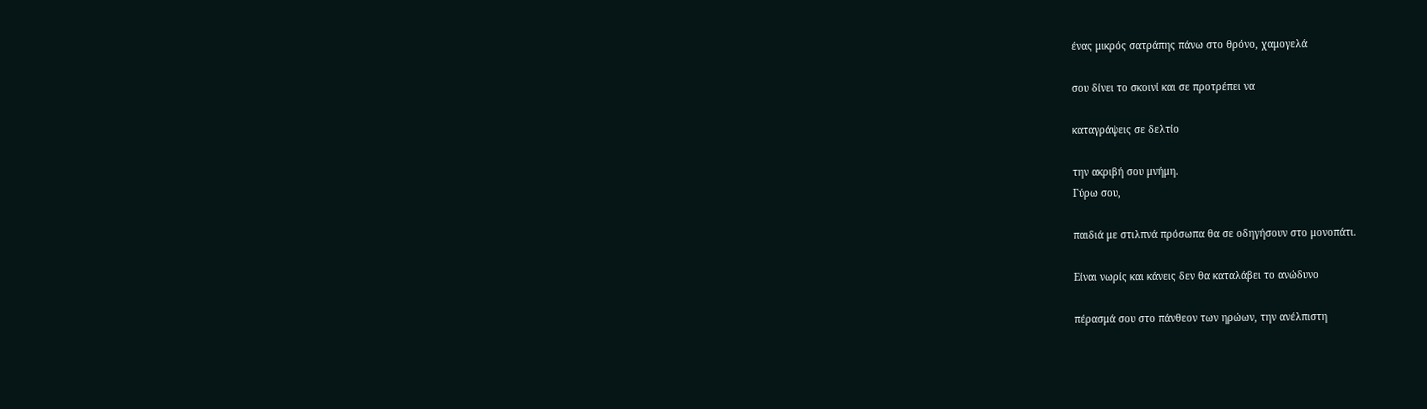ένας μικρός σατράπης πάνω στο θρόνο, χαμογελά

σου δίνει το σκοινί και σε προτρέπει να

καταγράψεις σε δελτίο

την ακριβή σου μνήμη.
Γύρω σου,

παιδιά με στιλπνά πρόσωπα θα σε οδηγήσουν στο μονοπάτι.

Είναι νωρίς και κάνεις δεν θα καταλάβει το ανώδυνο

πέρασμά σου στο πάνθεον των ηρώων, την ανέλπιστη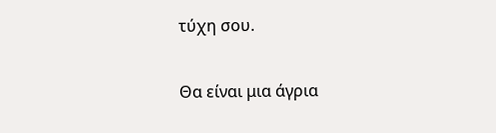τύχη σου.

Θα είναι μια άγρια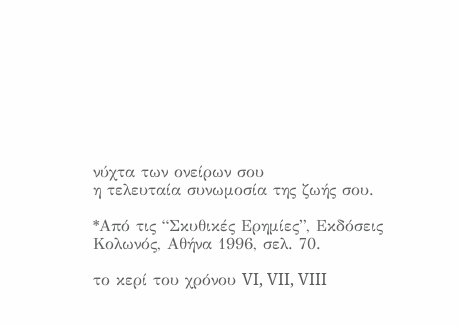νύχτα των ονείρων σου
η τελευταία συνωμοσία της ζωής σου.

*Από τις “Σκυθικές Ερημίες”, Εκδόσεις Κολωνός, Αθήνα 1996, σελ. 70.

το κερί του χρόνου VI, VII, VIII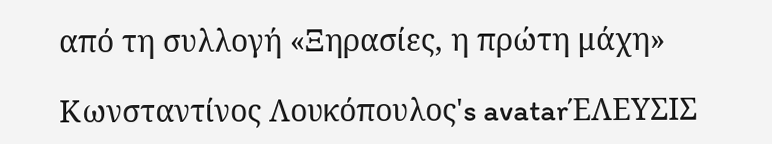από τη συλλογή «Ξηρασίες, η πρώτη μάχη»

Κωνσταντίνος Λουκόπουλος's avatarΈΛΕΥΣΙΣ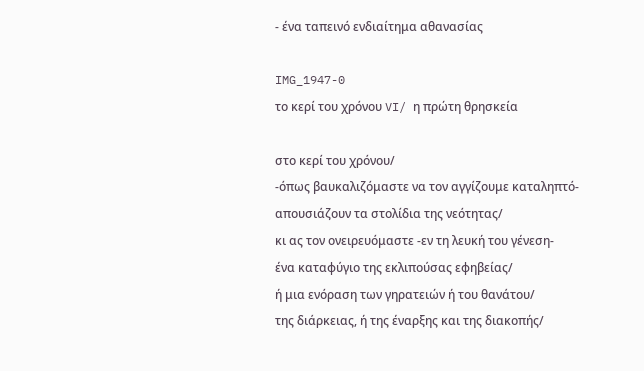- ένα ταπεινό ενδιαίτημα αθανασίας

IMG_1947-0
το κερί του χρόνου VI/ η πρώτη θρησκεία

στο κερί του χρόνου/
-όπως βαυκαλιζόμαστε να τον αγγίζουμε καταληπτό-
απουσιάζουν τα στολίδια της νεότητας/
κι ας τον ονειρευόμαστε -εν τη λευκή του γένεση-
ένα καταφύγιο της εκλιπούσας εφηβείας/
ή μια ενόραση των γηρατειών ή του θανάτου/
της διάρκειας, ή της έναρξης και της διακοπής/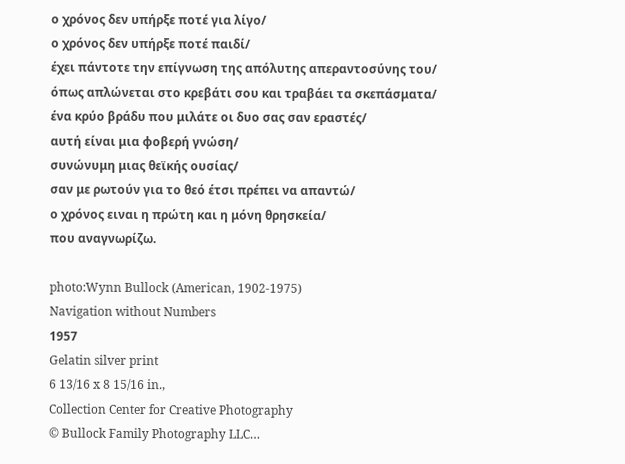ο χρόνος δεν υπήρξε ποτέ για λίγο/
ο χρόνος δεν υπήρξε ποτέ παιδί/
έχει πάντοτε την επίγνωση της απόλυτης απεραντοσύνης του/
όπως απλώνεται στο κρεβάτι σου και τραβάει τα σκεπάσματα/
ένα κρύο βράδυ που μιλάτε οι δυο σας σαν εραστές/
αυτή είναι μια φοβερή γνώση/
συνώνυμη μιας θεϊκής ουσίας/
σαν με ρωτούν για το θεό έτσι πρέπει να απαντώ/
ο χρόνος ειναι η πρώτη και η μόνη θρησκεία/
που αναγνωρίζω.

photo:Wynn Bullock (American, 1902-1975)
Navigation without Numbers
1957
Gelatin silver print
6 13/16 x 8 15/16 in.,
Collection Center for Creative Photography
© Bullock Family Photography LLC…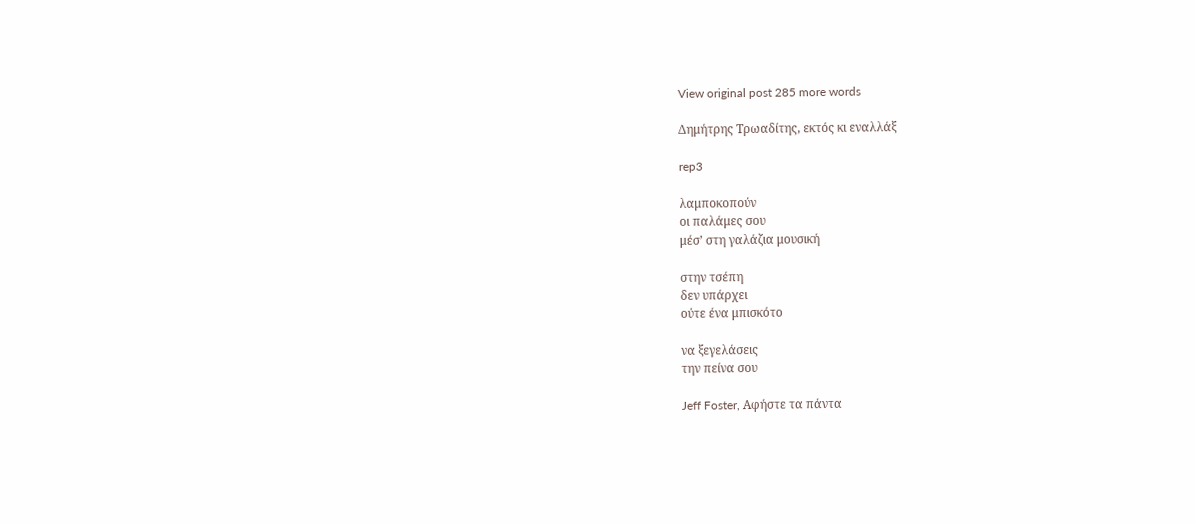View original post 285 more words

Δημήτρης Τρωαδίτης, εκτός κι εναλλάξ

rep3

λαμποκοπούν
οι παλάμες σου
μέσ’ στη γαλάζια μουσική

στην τσέπη
δεν υπάρχει
ούτε ένα μπισκότο

να ξεγελάσεις
την πείνα σου

Jeff Foster, Αφήστε τα πάντα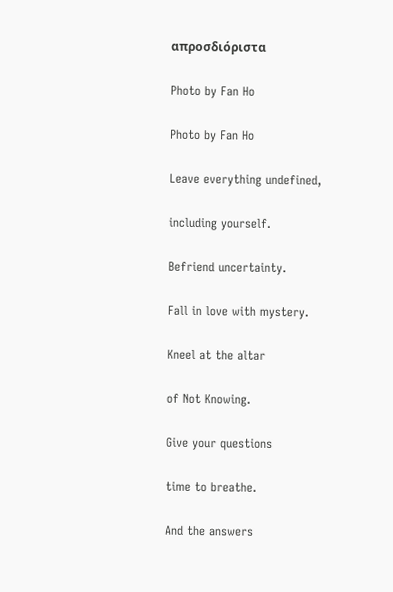απροσδιόριστα

Photo by Fan Ho

Photo by Fan Ho

Leave everything undefined,

including yourself.

Befriend uncertainty.

Fall in love with mystery.

Kneel at the altar

of Not Knowing.

Give your questions

time to breathe.

And the answers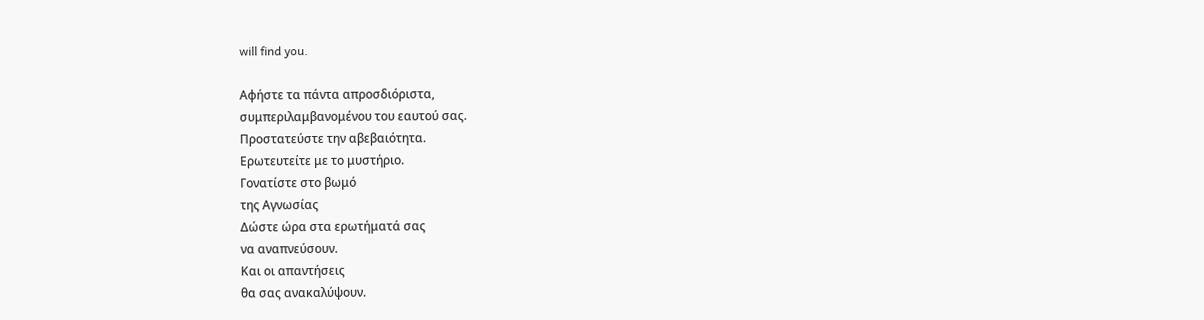will find you.

Αφήστε τα πάντα απροσδιόριστα,
συμπεριλαμβανομένου του εαυτού σας.
Προστατεύστε την αβεβαιότητα.
Ερωτευτείτε με το μυστήριο.
Γονατίστε στο βωμό
της Αγνωσίας
Δώστε ώρα στα ερωτήματά σας
να αναπνεύσουν.
Και οι απαντήσεις
θα σας ανακαλύψουν.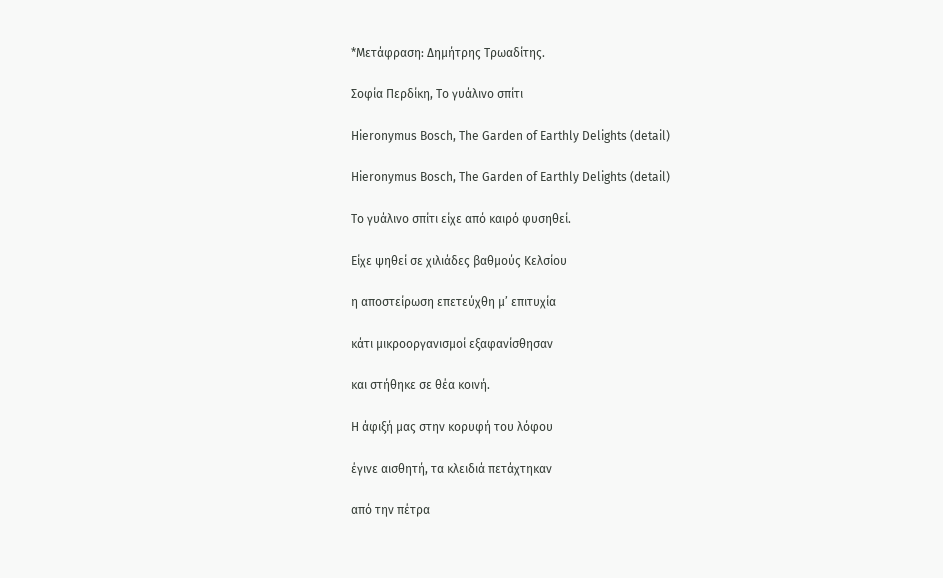*Μετάφραση: Δημήτρης Τρωαδίτης.

Σοφία Περδίκη, Το γυάλινο σπίτι

Hieronymus Bosch, The Garden of Earthly Delights (detail)

Hieronymus Bosch, The Garden of Earthly Delights (detail)

Το γυάλινο σπίτι είχε από καιρό φυσηθεί.

Είχε ψηθεί σε χιλιάδες βαθμούς Κελσίου

η αποστείρωση επετεύχθη μ’ επιτυχία

κάτι μικροοργανισμοί εξαφανίσθησαν

και στήθηκε σε θέα κοινή.

Η άφιξή μας στην κορυφή του λόφου

έγινε αισθητή, τα κλειδιά πετάχτηκαν

από την πέτρα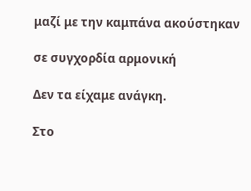μαζί με την καμπάνα ακούστηκαν

σε συγχορδία αρμονική

Δεν τα είχαμε ανάγκη.

Στο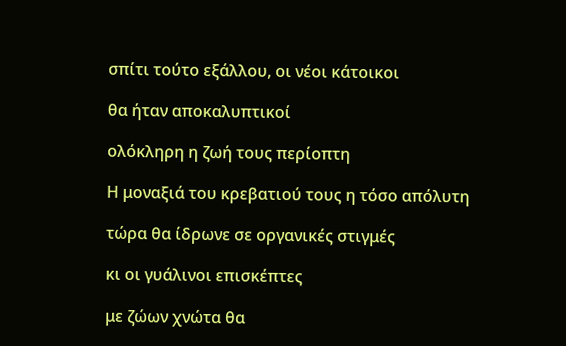σπίτι τούτο εξάλλου, οι νέοι κάτοικοι

θα ήταν αποκαλυπτικοί

ολόκληρη η ζωή τους περίοπτη

Η μοναξιά του κρεβατιού τους η τόσο απόλυτη

τώρα θα ίδρωνε σε οργανικές στιγμές

κι οι γυάλινοι επισκέπτες

με ζώων χνώτα θα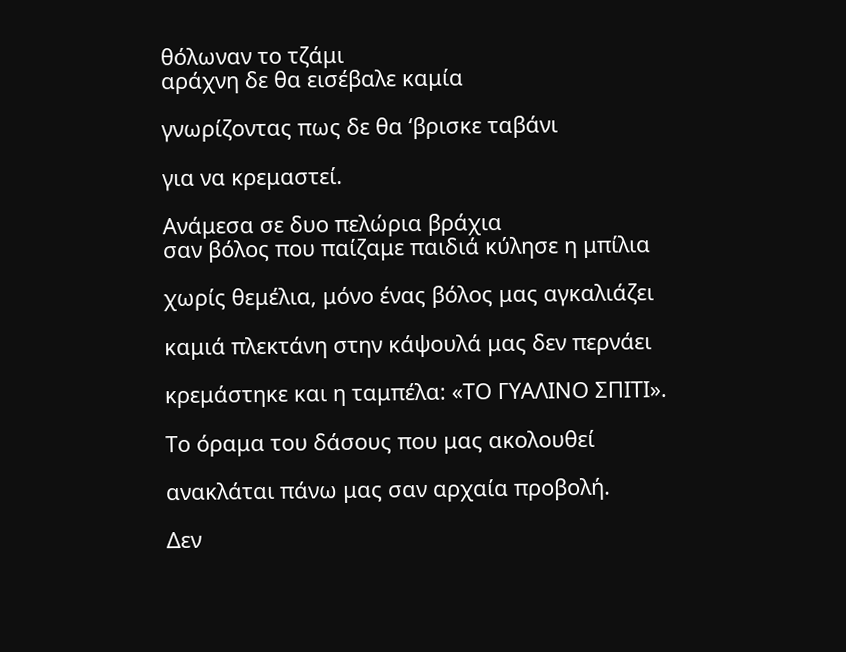θόλωναν το τζάμι
αράχνη δε θα εισέβαλε καμία

γνωρίζοντας πως δε θα ‘βρισκε ταβάνι

για να κρεμαστεί.

Ανάμεσα σε δυο πελώρια βράχια
σαν βόλος που παίζαμε παιδιά κύλησε η μπίλια

χωρίς θεμέλια, μόνο ένας βόλος μας αγκαλιάζει

καμιά πλεκτάνη στην κάψουλά μας δεν περνάει

κρεμάστηκε και η ταμπέλα: «ΤΟ ΓΥΑΛΙΝΟ ΣΠΙΤΙ».

Το όραμα του δάσους που μας ακολουθεί

ανακλάται πάνω μας σαν αρχαία προβολή.

Δεν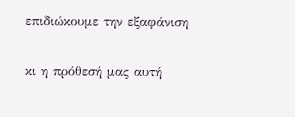επιδιώκουμε την εξαφάνιση

κι η πρόθεσή μας αυτή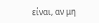είναι, αν μη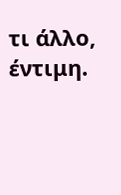τι άλλο, έντιμη.